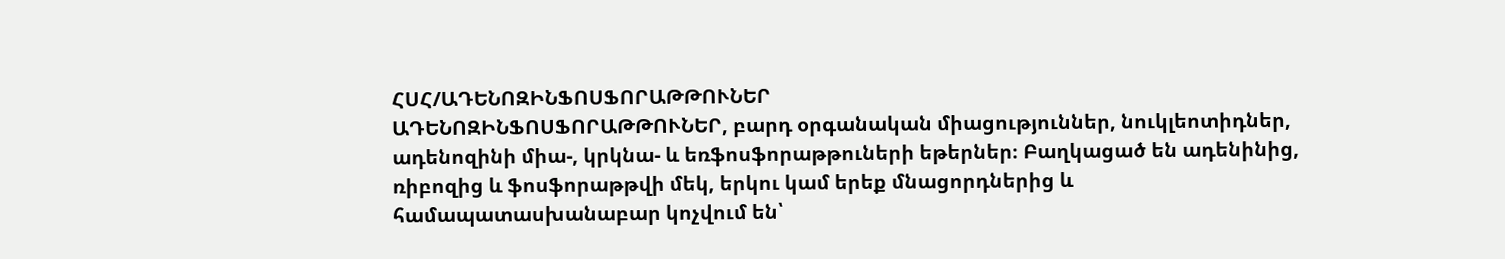ՀՍՀ/ԱԴԵՆՈԶԻՆՖՈՍՖՈՐԱԹԹՈՒՆԵՐ
ԱԴԵՆՈԶԻՆՖՈՍՖՈՐԱԹԹՈՒՆԵՐ, բարդ օրգանական միացություններ, նուկլեոտիդներ, ադենոզինի միա-, կրկնա- և եռֆոսֆորաթթուների եթերներ։ Բաղկացած են ադենինից, ռիբոզից և ֆոսֆորաթթվի մեկ, երկու կամ երեք մնացորդներից և համապատասխանաբար կոչվում են՝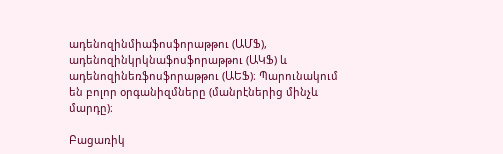ադենոզինմիաֆոսֆորաթթու (ԱՄՖ), ադենոզինկրկնաֆոսֆորաթթու (ԱԿՖ) և ադենոզինեռֆոսֆորաթթու (ԱԵՖ)։ Պարունակում են բոլոր օրգանիզմները (մանրէներից մինչև մարդը)։

Բացառիկ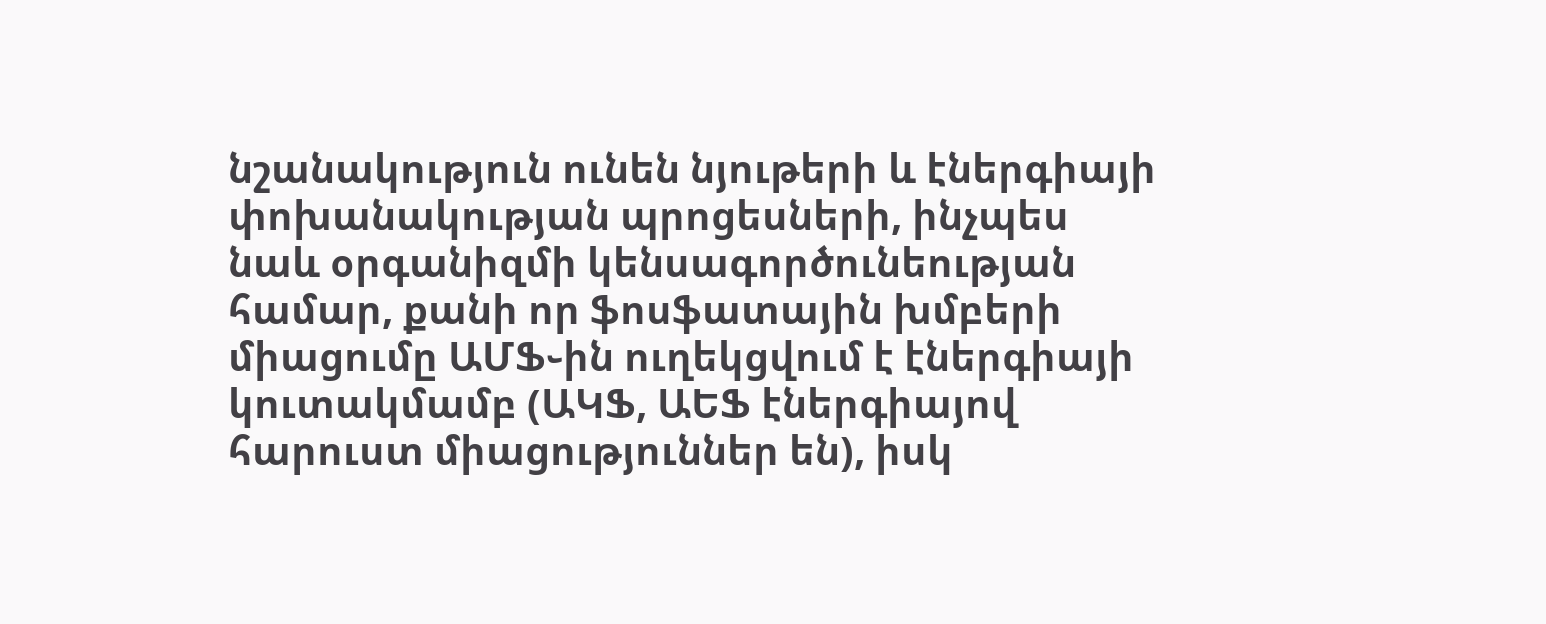նշանակություն ունեն նյութերի և էներգիայի փոխանակության պրոցեսների, ինչպես նաև օրգանիզմի կենսագործունեության համար, քանի որ ֆոսֆատային խմբերի միացումը ԱՄՖ֊ին ուղեկցվում է էներգիայի կուտակմամբ (ԱԿՖ, ԱԵՖ էներգիայով հարուստ միացություններ են), իսկ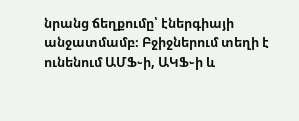նրանց ճեղքումը՝ էներգիայի անջատմամբ։ Բջիջներում տեղի է ունենում ԱՄՖ֊ի, ԱԿՖ֊ի և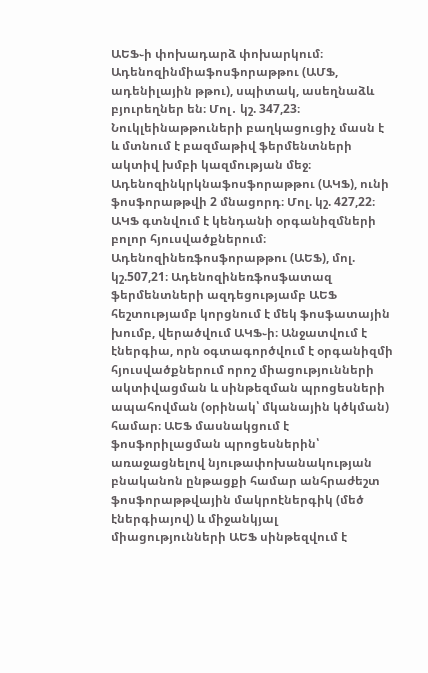ԱԵՖ֊ի փոխադարձ փոխարկում։
Ադենոզինմիաֆոսֆորաթթու (ԱՄՖ, ադենիլային թթու), սպիտակ, ասեղնաձև բյուրեղներ են։ Մոլ․ կշ. 347,23։ Նուկլեինաթթուների բաղկացուցիչ մասն է և մտնում է բազմաթիվ ֆերմենտների ակտիվ խմբի կազմության մեջ։
Ադենոզինկրկնաֆոսֆորաթթու (ԱԿՖ), ունի ֆոսֆորաթթվի 2 մնացորդ։ Մոլ. կշ. 427,22։ ԱԿՖ գտնվում է կենդանի օրգանիզմների բոլոր հյուսվածքներում։
Ադենոզինեռֆոսֆորաթթու (ԱԵՖ), մոլ. կշ.507,21։ Ադենոզինեռֆոսֆատազ ֆերմենտների ազդեցությամբ ԱԵՖ հեշտությամբ կորցնում է մեկ ֆոսֆատային խումբ, վերածվում ԱԿՖ֊ի։ Անջատվում է էներգիա, որն օգտագործվում է օրգանիզմի հյուսվածքներում որոշ միացությունների ակտիվացման և սինթեզման պրոցեսների ապահովման (օրինակ՝ մկանային կծկման) համար։ ԱԵՖ մասնակցում է ֆոսֆորիլացման պրոցեսներին՝ առաջացնելով նյութափոխանակության բնականոն ընթացքի համար անհրաժեշտ ֆոսֆորաթթվային մակրոէներգիկ (մեծ էներգիայով) և միջանկյալ միացությունների ԱԵՖ սինթեզվում է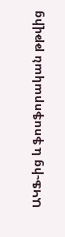ԱԿՖ֊ից և ֆոսֆորական թթվից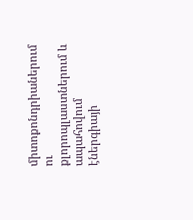միտոքոնդրիաներում ու քլորոպլաստներում և ապահովում էներգիայի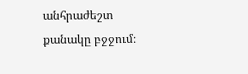անհրաժեշտ քանակը բջջում։